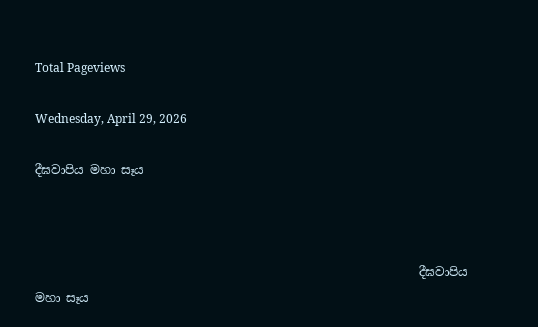Total Pageviews

Wednesday, April 29, 2026

දීඝවාපිය මහා සෑය



                                                                දීඝවාපිය මහා සෑය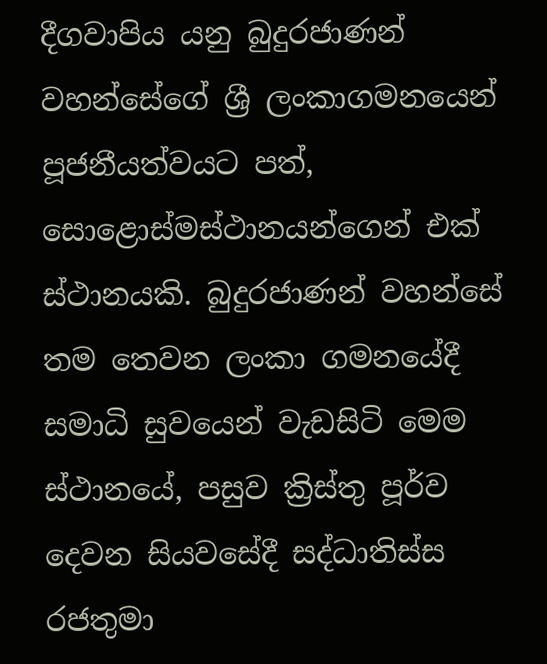දීගවාපිය යනු බුදුරජාණන් වහන්සේගේ ශ්‍රී ලංකාගමනයෙන් පූජනීයත්වයට පත්, සොළොස්මස්ථානයන්ගෙන් එක් ස්ථානයකි. බුදුරජාණන් වහන්සේ තම තෙවන ලංකා ගමනයේදී සමාධි සුවයෙන් වැඩසිටි මෙම ස්ථානයේ, පසුව ක්‍රිස්තු පූර්ව දෙවන සියවසේදී සද්ධාතිස්ස රජතුමා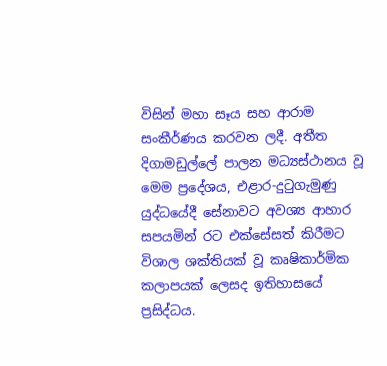විසින් මහා සෑය සහ ආරාම සංකීර්ණය කරවන ලදී. අතීත දිගාමඩුල්ලේ පාලන මධ්‍යස්ථානය වූ මෙම ප්‍රදේශය, එළාර-දුටුගැමුණු යුද්ධයේදී සේනාවට අවශ්‍ය ආහාර සපයමින් රට එක්සේසත් කිරීමට විශාල ශක්තියක් වූ කෘෂිකාර්මික කලාපයක් ලෙසද ඉතිහාසයේ ප්‍රසිද්ධය.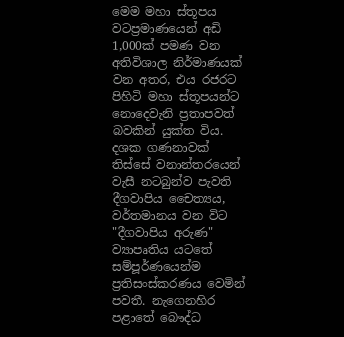මෙම මහා ස්තූපය වටප්‍රමාණයෙන් අඩි 1,000ක් පමණ වන අතිවිශාල නිර්මාණයක් වන අතර, එය රජරට පිහිටි මහා ස්තූපයන්ට නොදෙවැනි ප්‍රතාපවත් බවකින් යුක්ත විය. දශක ගණනාවක් තිස්සේ වනාන්තරයෙන් වැසී නටබුන්ව පැවති දීගවාපිය චෛත්‍යය, වර්තමානය වන විට "දීගවාපිය අරුණ" ව්‍යාපෘතිය යටතේ සම්පූර්ණයෙන්ම ප්‍රතිසංස්කරණය වෙමින් පවතී. නැගෙනහිර පළාතේ බෞද්ධ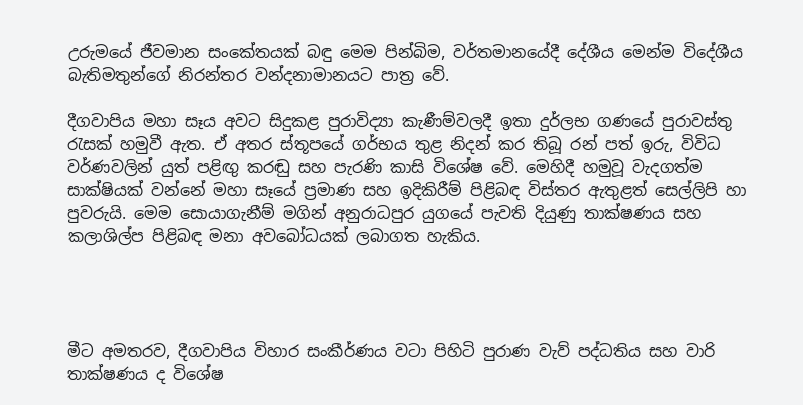උරුමයේ ජීවමාන සංකේතයක් බඳු මෙම පින්බිම, වර්තමානයේදී දේශීය මෙන්ම විදේශීය බැතිමතුන්ගේ නිරන්තර වන්දනාමානයට පාත්‍ර වේ.

දීගවාපිය මහා සෑය අවට සිදුකළ පුරාවිද්‍යා කැණීම්වලදී ඉතා දුර්ලභ ගණයේ පුරාවස්තු රැසක් හමුවී ඇත. ඒ අතර ස්තූපයේ ගර්භය තුළ නිදන් කර තිබූ රන් පත් ඉරු, විවිධ වර්ණවලින් යුත් පළිඟු කරඬු සහ පැරණි කාසි විශේෂ වේ. මෙහිදී හමුවූ වැදගත්ම සාක්ෂියක් වන්නේ මහා සෑයේ ප්‍රමාණ සහ ඉදිකිරීම් පිළිබඳ විස්තර ඇතුළත් සෙල්ලිපි හා පුවරුයි. මෙම සොයාගැනීම් මගින් අනුරාධපුර යුගයේ පැවති දියුණු තාක්ෂණය සහ කලාශිල්ප පිළිබඳ මනා අවබෝධයක් ලබාගත හැකිය.




මීට අමතරව, දීගවාපිය විහාර සංකීර්ණය වටා පිහිටි පුරාණ වැව් පද්ධතිය සහ වාරි තාක්ෂණය ද විශේෂ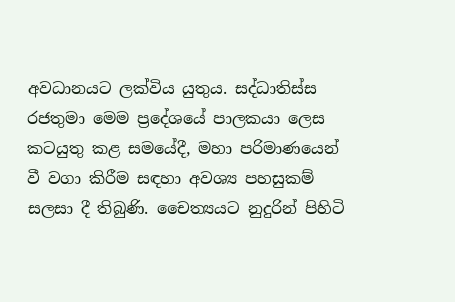අවධානයට ලක්විය යුතුය. සද්ධාතිස්ස රජතුමා මෙම ප්‍රදේශයේ පාලකයා ලෙස කටයුතු කළ සමයේදී, මහා පරිමාණයෙන් වී වගා කිරීම සඳහා අවශ්‍ය පහසුකම් සලසා දී තිබුණි. චෛත්‍යයට නුදුරින් පිහිටි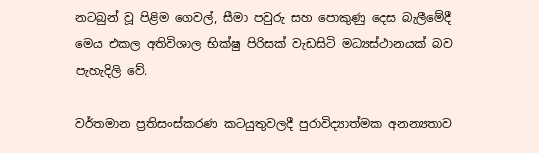නටබුන් වූ පිළිම ගෙවල්, සීමා පවුරු සහ පොකුණු දෙස බැලීමේදී මෙය එකල අතිවිශාල භික්ෂු පිරිසක් වැඩසිටි මධ්‍යස්ථානයක් බව පැහැදිලි වේ.

වර්තමාන ප්‍රතිසංස්කරණ කටයුතුවලදී පුරාවිද්‍යාත්මක අනන්‍යතාව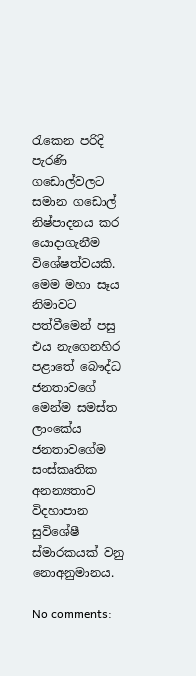රැකෙන පරිදි පැරණි ගඩොල්වලට සමාන ගඩොල් නිෂ්පාදනය කර යොදාගැනීම විශේෂත්වයකි. මෙම මහා සෑය නිමාවට පත්වීමෙන් පසු එය නැගෙනහිර පළාතේ බෞද්ධ ජනතාවගේ මෙන්ම සමස්ත ලාංකේය ජනතාවගේම සංස්කෘතික අනන්‍යතාව විදහාපාන සුවිශේෂී ස්මාරකයක් වනු නොඅනුමානය.

No comments: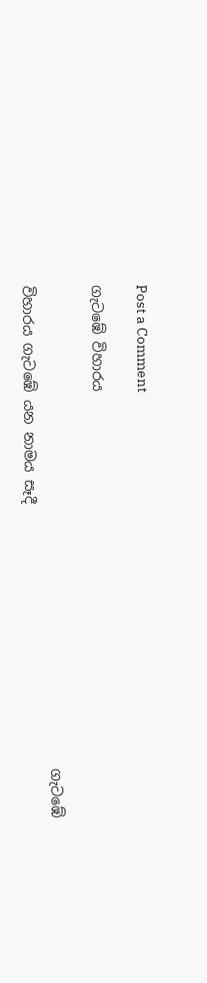Post a Comment

ගැටඹේ විහාරය

                                                                     ගැටඹේ විහාරය ගැටඹේ යන නාමය සෑදී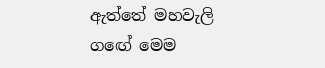ඇත්තේ මහවැලි ගඟේ මෙම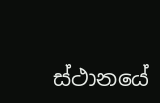ස්ථානයේ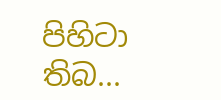පිහිටා තිබ...